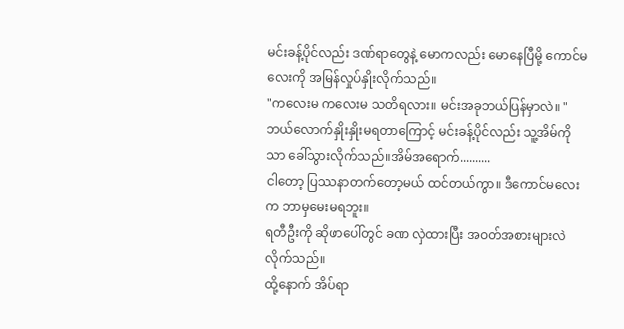မင်းခန့်ပိုင်လည်း ဒဏ်ရာတွေနဲ့ မောကလည်း မောနေပြီမို့ ကောင်မလေးကို အမြန်လှုပ်နှိုးလိုက်သည်။
"ကလေးမ ကလေးမ သတိရလား။ မင်းအခုဘယ်ပြန်မှာလဲ။ "
ဘယ်လောက်နှိုးနှိုးမရတာကြောင့် မင်းခန့်ပိုင်လည်း သူ့အိမ်ကိုသာ ခေါ်သွားလိုက်သည်။အိမ်အရောက်..........
ငါတော့ ပြဿနာတက်တော့မယ် ထင်တယ်ကွာ။ ဒီကောင်မလေးက ဘာမှမေးမရဘူး။
ရတီဦးကို ဆိုဖာပေါ်တွင် ခဏ လှဲထားပြီး အဝတ်အစားများလဲ လိုက်သည်။
ထို့နောက် အိပ်ရာ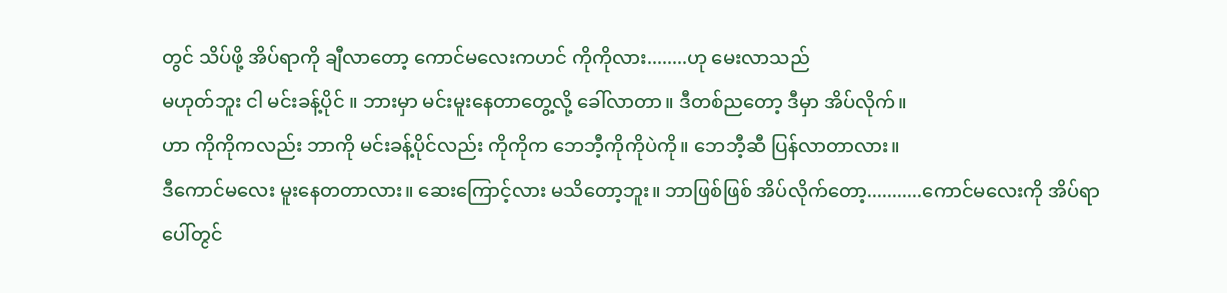တွင် သိပ်ဖို့ အိပ်ရာကို ချီလာတော့ ကောင်မလေးကဟင် ကိုကိုလား........ဟု မေးလာသည်
မဟုတ်ဘူး ငါ မင်းခန့်ပိုင် ။ ဘားမှာ မင်းမူးနေတာတွေ့လို့ ခေါ်လာတာ။ ဒီတစ်ညတော့ ဒီမှာ အိပ်လိုက်။
ဟာ ကိုကိုကလည်း ဘာကို မင်းခန့်ပိုင်လည်း ကိုကိုက ဘေဘီ့ကိုကိုပဲကို။ ဘေဘီ့ဆီ ပြန်လာတာလား။
ဒီကောင်မလေး မူးနေတတာလား။ ဆေးကြောင့်လား မသိတော့ဘူး။ ဘာဖြစ်ဖြစ် အိပ်လိုက်တော့...........ကောင်မလေးကို အိပ်ရာပေါ်တ္ငင်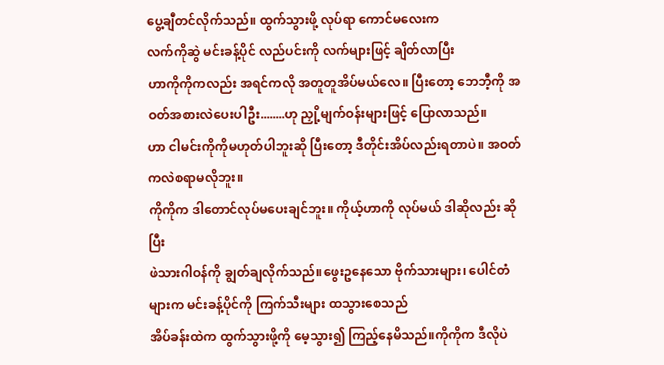ပွေ့ချီတင်လိုက်သည်။ ထွက်သွားဖို့ လုပ်ရာ ကောင်မလေးက
လက်ကိုဆွဲ မင်းခန့်ပိုင် လည်ပင်းကို လက်များဖြင့် ချိတ်လာပြီး
ဟာကိုကိုကလည်း အရင်ကလို အတူတူအိပ်မယ်လေ။ ပြီးတော့ ဘေဘီ့ကို အဝတ်အစားလဲပေးပါဦး........ဟု ညှို့မျက်ဝန်းများဖြင့် ပြောလာသည်။
ဟာ ငါမင်းကိုကိုမဟုတ်ပါဘူးဆို ပြီးတော့ ဒီတိုင်းအိပ်လည်းရတာပဲ။ အဝတ်ကလဲစရာမလိုဘူး။
ကိုကိုက ဒါတောင်လုပ်မပေးချင်ဘူး။ ကိုယ့်ဟာကို လုပ်မယ် ဒါဆိုလည်း ဆိုပြီး
ဖဲသားဂါဝန်ကို ချွတ်ချလိုက်သည်။ဖွေးဥနေသော ဗိုက်သားများ၊ ပေါင်တံများက မင်းခန့်ပိုင်ကို ကြက်သီးများ ထသွားစေသည်
အိပ်ခန်းထဲက ထွက်သွားဖို့ကို မေ့သွား၍ ကြည့်နေမိသည်။ကိုကိုက ဒီလိုပဲ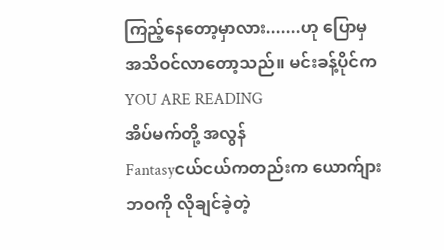ကြည့်နေတော့မှာလား.......ဟု ပြောမှ အသိဝင်လာတော့သည်။ မင်းခန့်ပိုင်က
YOU ARE READING
အိပ်မက်တို့ အလွန်
Fantasyငယ်ငယ်ကတည်းက ယောက်ျားဘဝကို လိုချင်ခဲ့တဲ့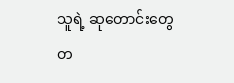သူရဲ့ ဆုတောင်းတွေ တ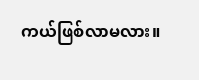ကယ်ဖြစ်လာမလား။